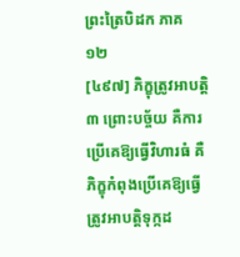ព្រះត្រៃបិដក ភាគ ១២
[៤៩៧] ភិក្ខុត្រូវអាបត្ដិ៣ ព្រោះបច្ច័យ គឺការប្រើគេឱ្យធ្វើវិហារធំ គឺភិក្ខុកំពុងប្រើគេឱ្យធ្វើ ត្រូវអាបត្ដិទុក្កដ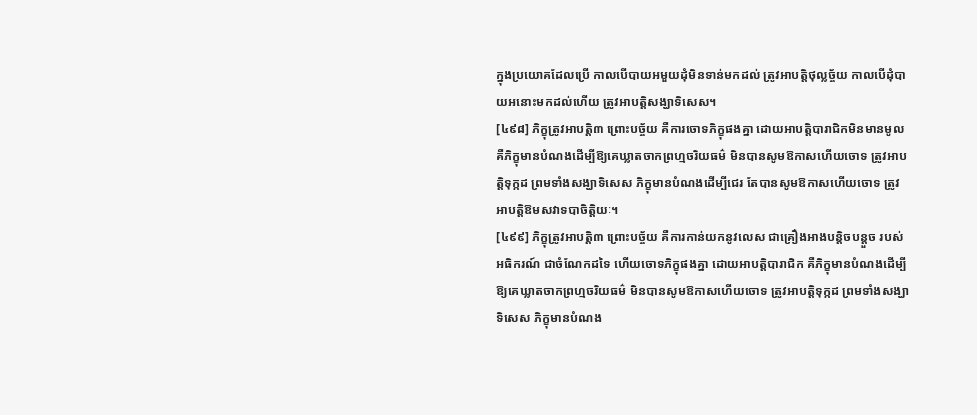ក្នុងប្រយោគដែលប្រើ កាលបើបាយអមួយដុំមិនទាន់មកដល់ ត្រូវអាបត្ដិថុល្លច្ច័យ កាលបើដុំបាយអនោះមកដល់ហើយ ត្រូវអាបត្ដិសង្ឃាទិសេស។
[៤៩៨] ភិក្ខុត្រូវអាបត្ដិ៣ ព្រោះបច្ច័យ គឺការចោទភិក្ខុផងគ្នា ដោយអាបត្ដិបារាជិកមិនមានមូល គឺភិក្ខុមានបំណងដើម្បីឱ្យគេឃ្លាតចាកព្រហ្មចរិយធម៌ មិនបានសូមឱកាសហើយចោទ ត្រូវអាបត្ដិទុក្កដ ព្រមទាំងសង្ឃាទិសេស ភិក្ខុមានបំណងដើម្បីជេរ តែបានសូមឱកាសហើយចោទ ត្រូវអាបត្ដិឱមសវាទបាចិត្ដិយៈ។
[៤៩៩] ភិក្ខុត្រូវអាបត្ដិ៣ ព្រោះបច្ច័យ គឺការកាន់យកនូវលេស ជាគ្រឿងអាងបន្ដិចបន្ដួច របស់អធិករណ៍ ជាចំណែកដទៃ ហើយចោទភិក្ខុផងគ្នា ដោយអាបត្ដិបារាជិក គឺភិក្ខុមានបំណងដើម្បីឱ្យគេឃ្លាតចាកព្រហ្មចរិយធម៌ មិនបានសូមឱកាសហើយចោទ ត្រូវអាបត្ដិទុក្កដ ព្រមទាំងសង្ឃាទិសេស ភិក្ខុមានបំណង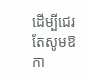ដើម្បីជេរ តែសូមឱកា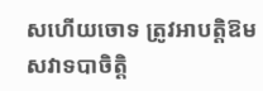សហើយចោទ ត្រូវអាបត្ដិឱមសវាទបាចិត្ដិ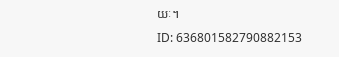យៈ។
ID: 636801582790882153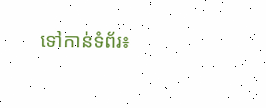ទៅកាន់ទំព័រ៖